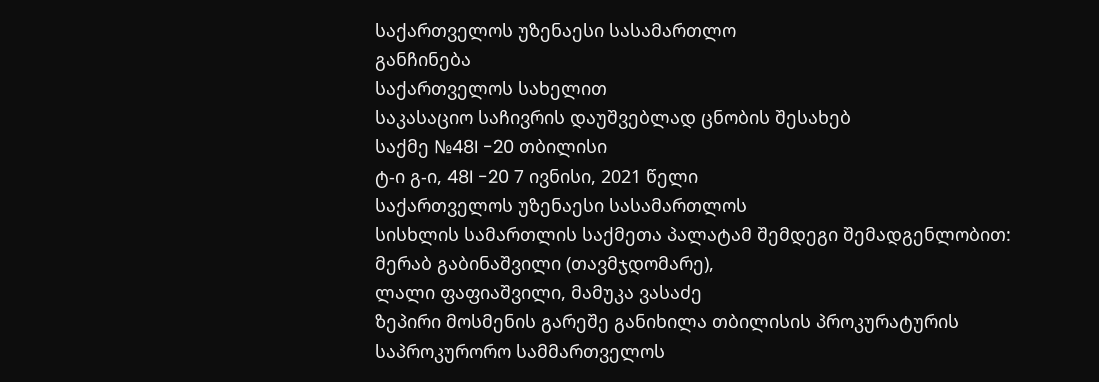საქართველოს უზენაესი სასამართლო
განჩინება
საქართველოს სახელით
საკასაციო საჩივრის დაუშვებლად ცნობის შესახებ
საქმე №48I -20 თბილისი
ტ-ი გ-ი, 48I -20 7 ივნისი, 2021 წელი
საქართველოს უზენაესი სასამართლოს
სისხლის სამართლის საქმეთა პალატამ შემდეგი შემადგენლობით:
მერაბ გაბინაშვილი (თავმჯდომარე),
ლალი ფაფიაშვილი, მამუკა ვასაძე
ზეპირი მოსმენის გარეშე განიხილა თბილისის პროკურატურის საპროკურორო სამმართველოს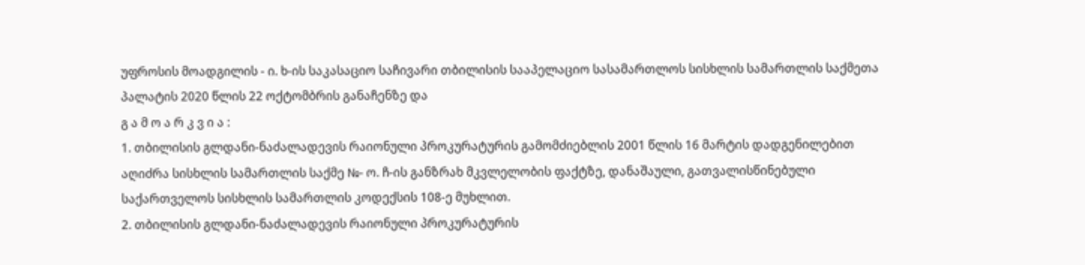უფროსის მოადგილის - ი. ხ-ის საკასაციო საჩივარი თბილისის სააპელაციო სასამართლოს სისხლის სამართლის საქმეთა პალატის 2020 წლის 22 ოქტომბრის განაჩენზე და
გ ა მ ო ა რ კ ვ ი ა :
1. თბილისის გლდანი-ნაძალადევის რაიონული პროკურატურის გამომძიებლის 2001 წლის 16 მარტის დადგენილებით აღიძრა სისხლის სამართლის საქმე №- ო. ჩ-ის განზრახ მკვლელობის ფაქტზე, დანაშაული, გათვალისწინებული საქართველოს სისხლის სამართლის კოდექსის 108-ე მუხლით.
2. თბილისის გლდანი-ნაძალადევის რაიონული პროკურატურის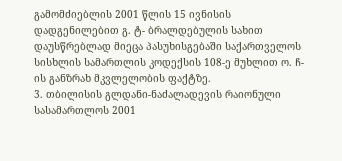გამომძიებლის 2001 წლის 15 ივნისის დადგენილებით გ. ტ- ბრალდებულის სახით დაუსწრებლად მიეცა პასუხისგებაში საქართველოს სისხლის სამართლის კოდექსის 108-ე მუხლით ო. ჩ-ის განზრახ მკვლელობის ფაქტზე.
3. თბილისის გლდანი-ნაძალადევის რაიონული სასამართლოს 2001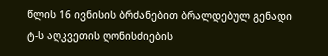წლის 16 ივნისის ბრძანებით ბრალდებულ გენადი ტ-ს აღკვეთის ღონისძიების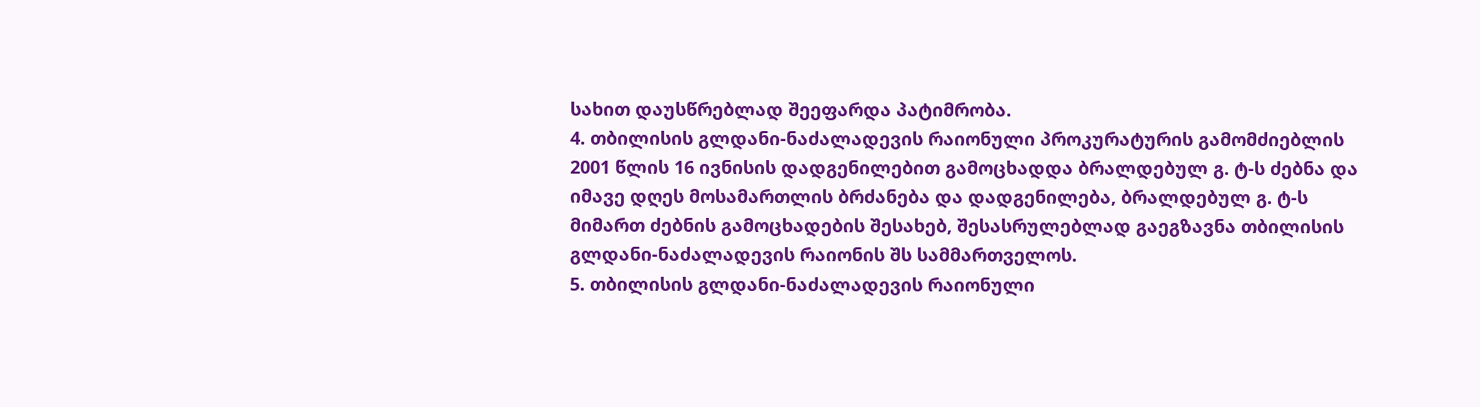სახით დაუსწრებლად შეეფარდა პატიმრობა.
4. თბილისის გლდანი-ნაძალადევის რაიონული პროკურატურის გამომძიებლის 2001 წლის 16 ივნისის დადგენილებით გამოცხადდა ბრალდებულ გ. ტ-ს ძებნა და იმავე დღეს მოსამართლის ბრძანება და დადგენილება, ბრალდებულ გ. ტ-ს მიმართ ძებნის გამოცხადების შესახებ, შესასრულებლად გაეგზავნა თბილისის გლდანი-ნაძალადევის რაიონის შს სამმართველოს.
5. თბილისის გლდანი-ნაძალადევის რაიონული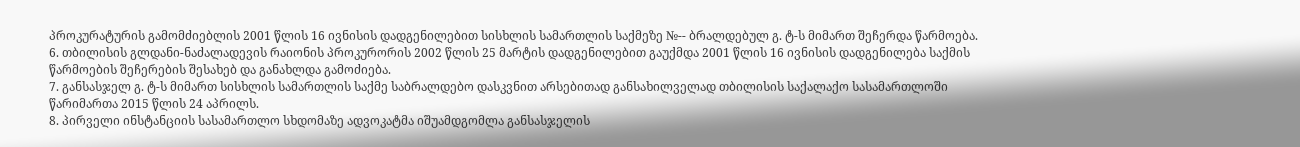პროკურატურის გამომძიებლის 2001 წლის 16 ივნისის დადგენილებით სისხლის სამართლის საქმეზე №-- ბრალდებულ გ. ტ-ს მიმართ შეჩერდა წარმოება.
6. თბილისის გლდანი-ნაძალადევის რაიონის პროკურორის 2002 წლის 25 მარტის დადგენილებით გაუქმდა 2001 წლის 16 ივნისის დადგენილება საქმის წარმოების შეჩერების შესახებ და განახლდა გამოძიება.
7. განსასჯელ გ. ტ-ს მიმართ სისხლის სამართლის საქმე საბრალდებო დასკვნით არსებითად განსახილველად თბილისის საქალაქო სასამართლოში წარიმართა 2015 წლის 24 აპრილს.
8. პირველი ინსტანციის სასამართლო სხდომაზე ადვოკატმა იშუამდგომლა განსასჯელის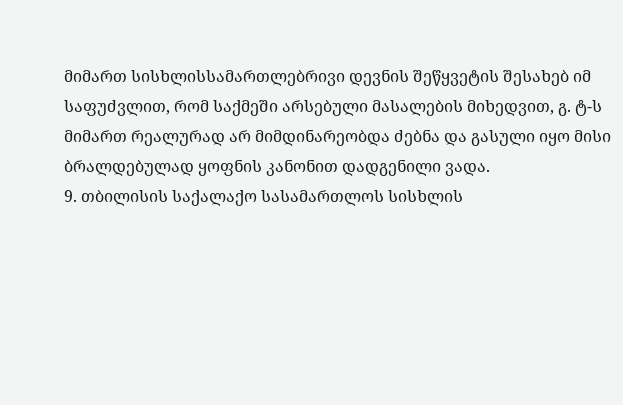მიმართ სისხლისსამართლებრივი დევნის შეწყვეტის შესახებ იმ საფუძვლით, რომ საქმეში არსებული მასალების მიხედვით, გ. ტ-ს მიმართ რეალურად არ მიმდინარეობდა ძებნა და გასული იყო მისი ბრალდებულად ყოფნის კანონით დადგენილი ვადა.
9. თბილისის საქალაქო სასამართლოს სისხლის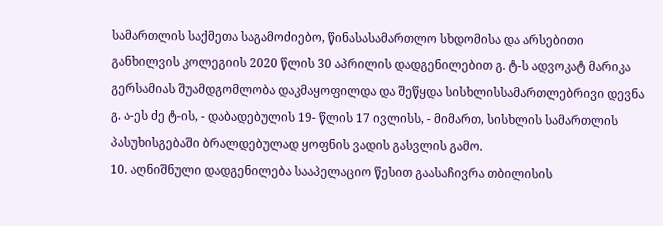სამართლის საქმეთა საგამოძიებო, წინასასამართლო სხდომისა და არსებითი განხილვის კოლეგიის 2020 წლის 30 აპრილის დადგენილებით გ. ტ-ს ადვოკატ მარიკა გერსამიას შუამდგომლობა დაკმაყოფილდა და შეწყდა სისხლისსამართლებრივი დევნა გ. ა-ეს ძე ტ-ის, - დაბადებულის 19- წლის 17 ივლისს, - მიმართ, სისხლის სამართლის პასუხისგებაში ბრალდებულად ყოფნის ვადის გასვლის გამო.
10. აღნიშნული დადგენილება სააპელაციო წესით გაასაჩივრა თბილისის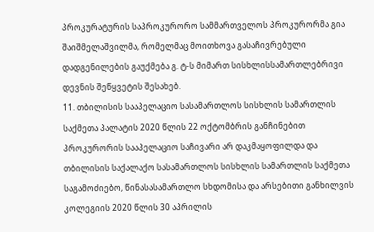პროკურატურის საპროკურორო სამმართველოს პროკურორმა გია შაიშმელაშვილმა, რომელმაც მოითხოვა გასაჩივრებული დადგენილების გაუქმება გ. ტ-ს მიმართ სისხლისსამართლებრივი დევნის შეწყვეტის შესახებ.
11. თბილისის სააპელაციო სასამართლოს სისხლის სამართლის საქმეთა პალატის 2020 წლის 22 ოქტომბრის განჩინებით პროკურორის სააპელაციო საჩივარი არ დაკმაყოფილდა და თბილისის საქალაქო სასამართლოს სისხლის სამართლის საქმეთა საგამოძიებო, წინასასამართლო სხდომისა და არსებითი განხილვის კოლეგიის 2020 წლის 30 აპრილის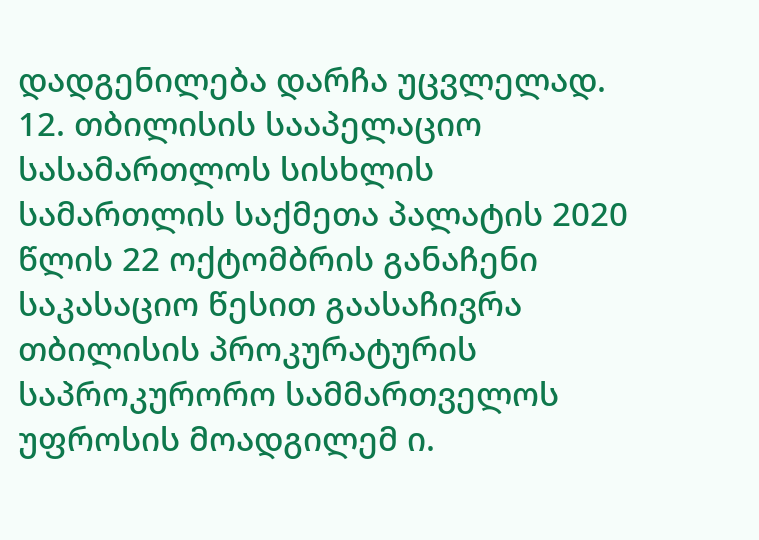დადგენილება დარჩა უცვლელად.
12. თბილისის სააპელაციო სასამართლოს სისხლის სამართლის საქმეთა პალატის 2020 წლის 22 ოქტომბრის განაჩენი საკასაციო წესით გაასაჩივრა თბილისის პროკურატურის საპროკურორო სამმართველოს უფროსის მოადგილემ ი.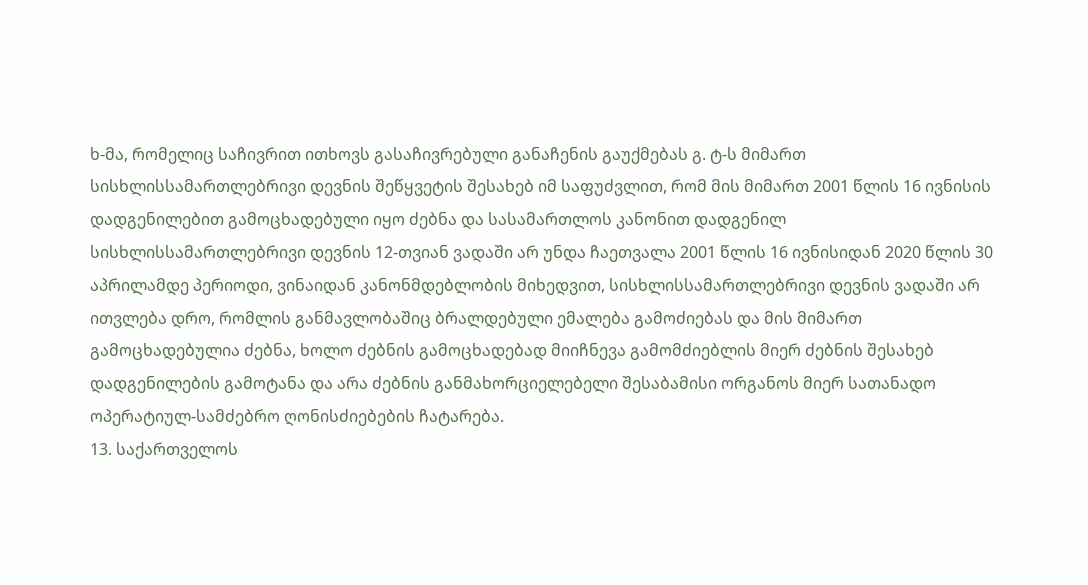ხ-მა, რომელიც საჩივრით ითხოვს გასაჩივრებული განაჩენის გაუქმებას გ. ტ-ს მიმართ სისხლისსამართლებრივი დევნის შეწყვეტის შესახებ იმ საფუძვლით, რომ მის მიმართ 2001 წლის 16 ივნისის დადგენილებით გამოცხადებული იყო ძებნა და სასამართლოს კანონით დადგენილ სისხლისსამართლებრივი დევნის 12-თვიან ვადაში არ უნდა ჩაეთვალა 2001 წლის 16 ივნისიდან 2020 წლის 30 აპრილამდე პერიოდი, ვინაიდან კანონმდებლობის მიხედვით, სისხლისსამართლებრივი დევნის ვადაში არ ითვლება დრო, რომლის განმავლობაშიც ბრალდებული ემალება გამოძიებას და მის მიმართ გამოცხადებულია ძებნა, ხოლო ძებნის გამოცხადებად მიიჩნევა გამომძიებლის მიერ ძებნის შესახებ დადგენილების გამოტანა და არა ძებნის განმახორციელებელი შესაბამისი ორგანოს მიერ სათანადო ოპერატიულ-სამძებრო ღონისძიებების ჩატარება.
13. საქართველოს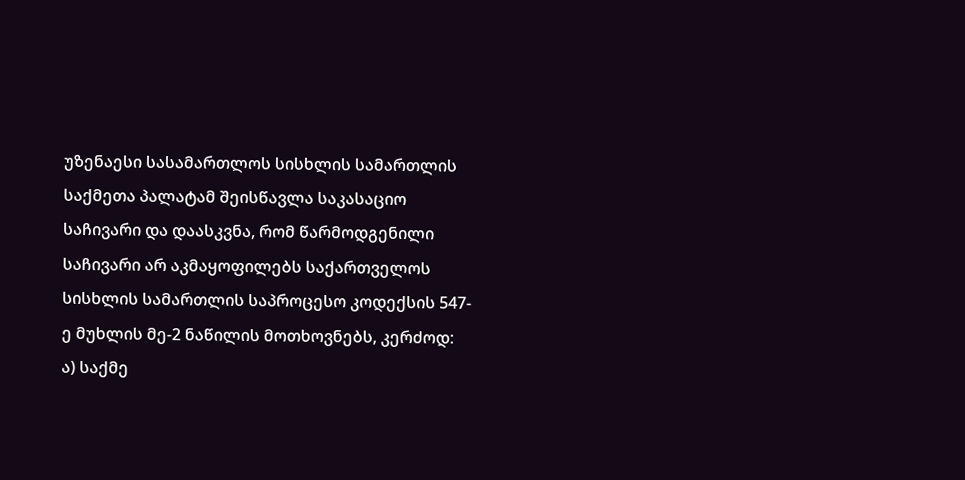უზენაესი სასამართლოს სისხლის სამართლის საქმეთა პალატამ შეისწავლა საკასაციო საჩივარი და დაასკვნა, რომ წარმოდგენილი საჩივარი არ აკმაყოფილებს საქართველოს სისხლის სამართლის საპროცესო კოდექსის 547-ე მუხლის მე-2 ნაწილის მოთხოვნებს, კერძოდ:
ა) საქმე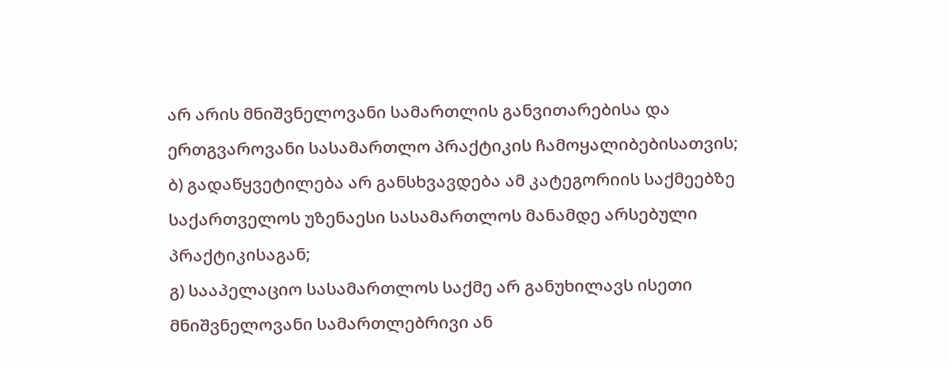არ არის მნიშვნელოვანი სამართლის განვითარებისა და ერთგვაროვანი სასამართლო პრაქტიკის ჩამოყალიბებისათვის;
ბ) გადაწყვეტილება არ განსხვავდება ამ კატეგორიის საქმეებზე საქართველოს უზენაესი სასამართლოს მანამდე არსებული პრაქტიკისაგან;
გ) სააპელაციო სასამართლოს საქმე არ განუხილავს ისეთი მნიშვნელოვანი სამართლებრივი ან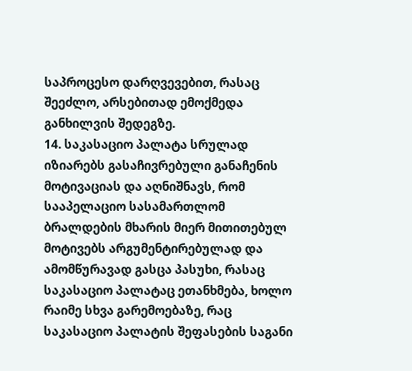საპროცესო დარღვევებით, რასაც შეეძლო, არსებითად ემოქმედა განხილვის შედეგზე.
14. საკასაციო პალატა სრულად იზიარებს გასაჩივრებული განაჩენის მოტივაციას და აღნიშნავს, რომ სააპელაციო სასამართლომ ბრალდების მხარის მიერ მითითებულ მოტივებს არგუმენტირებულად და ამომწურავად გასცა პასუხი, რასაც საკასაციო პალატაც ეთანხმება, ხოლო რაიმე სხვა გარემოებაზე, რაც საკასაციო პალატის შეფასების საგანი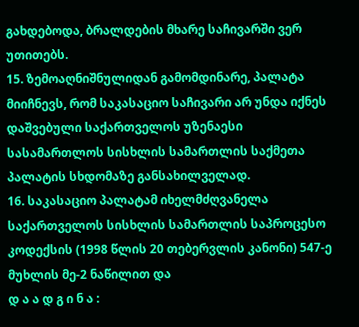გახდებოდა, ბრალდების მხარე საჩივარში ვერ უთითებს.
15. ზემოაღნიშნულიდან გამომდინარე, პალატა მიიჩნევს, რომ საკასაციო საჩივარი არ უნდა იქნეს დაშვებული საქართველოს უზენაესი სასამართლოს სისხლის სამართლის საქმეთა პალატის სხდომაზე განსახილველად.
16. საკასაციო პალატამ იხელმძღვანელა საქართველოს სისხლის სამართლის საპროცესო კოდექსის (1998 წლის 20 თებერვლის კანონი) 547-ე მუხლის მე-2 ნაწილით და
დ ა ა დ გ ი ნ ა :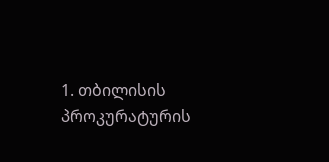1. თბილისის პროკურატურის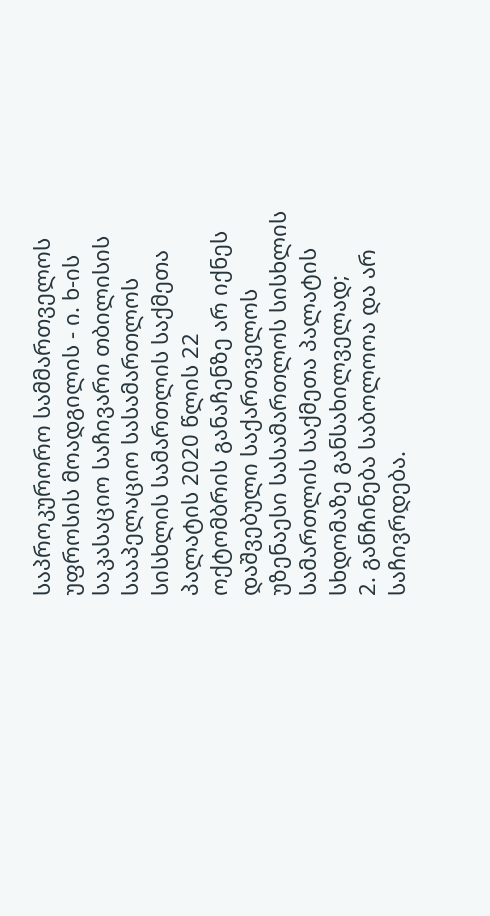საპროკურორო სამმართველოს უფროსის მოადგილის - ი. ხ-ის საკასაციო საჩივარი თბილისის სააპელაციო სასამართლოს სისხლის სამართლის საქმეთა პალატის 2020 წლის 22 ოქტომბრის განაჩენზე არ იქნეს დაშვებული საქართველოს უზენაესი სასამართლოს სისხლის სამართლის საქმეთა პალატის სხდომაზე განსახილველად;
2. განჩინება საბოლოოა და არ საჩივრდება.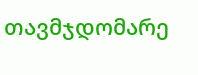თავმჯდომარე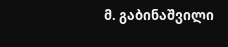მ. გაბინაშვილი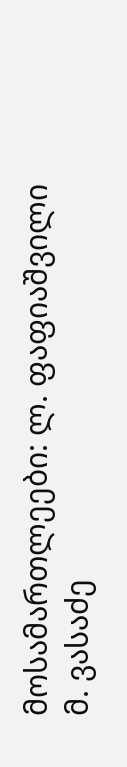მოსამართლეები: ლ. ფაფიაშვილი
მ. ვასაძე